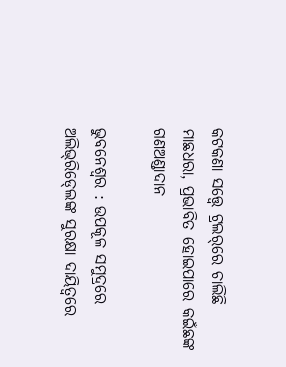କଟକଣା ସତ୍ତ୍ବେ ଟ୍ରଲର୍‌ରେ ଚାଲିଛି ମାଛଧରା, ପ୍ରଭାବିତ ହୋଇପାରେ କଇଁଛଙ୍କ ଗଣଅଣ୍ଡାଦାନ

ଭୁବନେଶ୍ୱର : ଉପକୂଳ ସମୁଦ୍ରରେ ଅଲିଭ୍‍ରିଡ୍‍ଲେଙ୍କ ସୁରକ୍ଷା ଦାୟିତ୍ୱରେ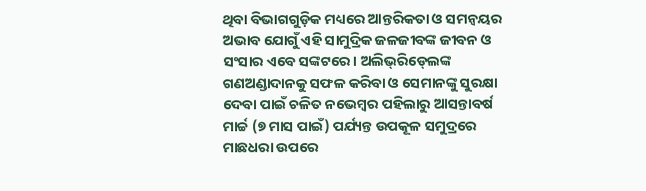ଥିବା ବିଭାଗଗୁଡ଼ିକ ମଧ୍ୟରେ ଆନ୍ତରିକତା ଓ ସମନ୍ୱୟର ଅଭାବ ଯୋଗୁଁ ଏହି ସାମୁଦ୍ରିକ ଜଳଜୀବଙ୍କ ଜୀବନ ଓ ସଂସାର ଏବେ ସଙ୍କଟରେ। ଅଲିଭ୍‍ରିଡ୍‍ଲେଙ୍କ ଗଣଅଣ୍ଡାଦାନକୁ ସଫଳ କରିବା ଓ ସେମାନଙ୍କୁ ସୁରକ୍ଷା ଦେବା ପାଇଁ ଚଳିତ ନଭେମ୍ବର ପହିଲାରୁ ଆସନ୍ତାବର୍ଷ ମାର୍ଚ୍ଚ (୭ ମାସ ପାଇଁ) ପର୍ଯ୍ୟନ୍ତ ଉପକୂଳ ସମୁଦ୍ରରେ ମାଛଧରା ଉପରେ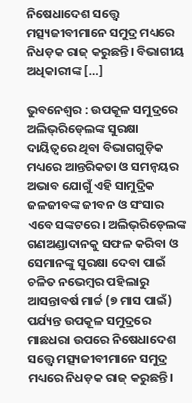ନିଷେଧାଦେଶ ସତ୍ତ୍ବେ ମତ୍ସ୍ୟଜୀବୀମାନେ ସମୁଦ୍ର ମଧ୍ୟରେ ନିଧଡ଼କ ରାଜ୍‍ କରୁଛନ୍ତି। ବିଭାଗୀୟ ଅଧିକାରୀଙ୍କ […]

ଭୁବନେଶ୍ୱର : ଉପକୂଳ ସମୁଦ୍ରରେ ଅଲିଭ୍‍ରିଡ୍‍ଲେଙ୍କ ସୁରକ୍ଷା ଦାୟିତ୍ୱରେ ଥିବା ବିଭାଗଗୁଡ଼ିକ ମଧ୍ୟରେ ଆନ୍ତରିକତା ଓ ସମନ୍ୱୟର ଅଭାବ ଯୋଗୁଁ ଏହି ସାମୁଦ୍ରିକ ଜଳଜୀବଙ୍କ ଜୀବନ ଓ ସଂସାର ଏବେ ସଙ୍କଟରେ। ଅଲିଭ୍‍ରିଡ୍‍ଲେଙ୍କ ଗଣଅଣ୍ଡାଦାନକୁ ସଫଳ କରିବା ଓ ସେମାନଙ୍କୁ ସୁରକ୍ଷା ଦେବା ପାଇଁ ଚଳିତ ନଭେମ୍ବର ପହିଲାରୁ ଆସନ୍ତାବର୍ଷ ମାର୍ଚ୍ଚ (୭ ମାସ ପାଇଁ) ପର୍ଯ୍ୟନ୍ତ ଉପକୂଳ ସମୁଦ୍ରରେ ମାଛଧରା ଉପରେ ନିଷେଧାଦେଶ ସତ୍ତ୍ବେ ମତ୍ସ୍ୟଜୀବୀମାନେ ସମୁଦ୍ର ମଧ୍ୟରେ ନିଧଡ଼କ ରାଜ୍‍ କରୁଛନ୍ତି।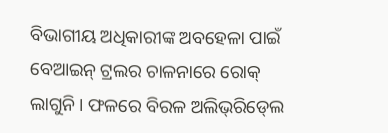ବିଭାଗୀୟ ଅଧିକାରୀଙ୍କ ଅବହେଳା ପାଇଁ ବେଆଇନ୍‍ ଟ୍ରଲର ଚାଳନାରେ ରୋକ୍‍ ଲାଗୁନି। ଫଳରେ ବିରଳ ଅଲିଭ୍‍ରିଡ୍‍ଲେ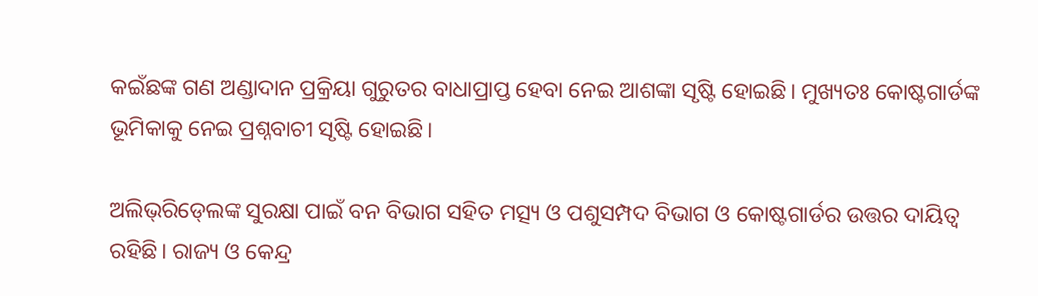କଇଁଛଙ୍କ ଗଣ ଅଣ୍ଡାଦାନ ପ୍ରକ୍ରିୟା ଗୁରୁତର ବାଧାପ୍ରାପ୍ତ ହେବା ନେଇ ଆଶଙ୍କା ସୃଷ୍ଟି ହୋଇଛି। ମୁଖ୍ୟତଃ କୋଷ୍ଟଗାର୍ଡଙ୍କ ଭୂମିକାକୁ ନେଇ ପ୍ରଶ୍ନବାଚୀ ସୃଷ୍ଟି ହୋଇଛି।

ଅଲିଭ୍‍ରିଡ୍‍ଲେଙ୍କ ସୁରକ୍ଷା ପାଇଁ ବନ ବିଭାଗ ସହିତ ମତ୍ସ୍ୟ ଓ ପଶୁସମ୍ପଦ ବିଭାଗ ଓ କୋଷ୍ଟଗାର୍ଡର ଉତ୍ତର ଦାୟିତ୍ୱ ରହିଛି। ରାଜ୍ୟ ଓ କେନ୍ଦ୍ର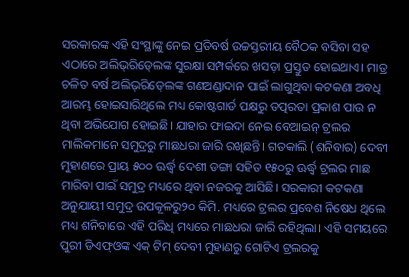ସରକାରଙ୍କ ଏହି ସଂସ୍ଥାଙ୍କୁ ନେଇ ପ୍ରତିବର୍ଷ ଉଚ୍ଚସ୍ତରୀୟ ବୈଠକ ବସିବା ସହ ଏଠାରେ ଅଲିଭ୍‍ରିଡ୍‍ଲେଙ୍କ ସୁରକ୍ଷା ସମ୍ପର୍କରେ ଖସଡ଼ା ପ୍ରସ୍ତୁତ ହୋଇଥାଏ। ମାତ୍ର ଚଳିତ ବର୍ଷ ଅଲିଭ୍‍ରିଡ୍‍ଲେଙ୍କ ଗଣଅଣ୍ଡାଦାନ ପାଇଁ ଲାଗୁଥିବା କଟକଣା ଅବଧି ଆରମ୍ଭ ହୋଇସାରିଥିଲେ ମଧ୍ୟ କୋଷ୍ଟଗାର୍ଡ ପକ୍ଷରୁ ତତ୍ପରତା ପ୍ରକାଶ ପାଉ ନ ଥିବା ଅଭିଯୋଗ ହୋଇଛି। ଯାହାର ଫାଇଦା ନେଇ ବେଆଇନ୍‍ ଟ୍ରଲର ମାଲିକମାନେ ସମୁଦ୍ରରୁ ମାଛଧରା ଜାରି ରଖିଛନ୍ତି। ଗତକାଲି (ଶନିବାର) ଦେବୀ ମୁହାଣରେ ପ୍ରାୟ ୫୦୦ ଊର୍ଦ୍ଧ୍ବ ଦେଶୀ ଡଙ୍ଗା ସହିତ ୧୫୦ରୁ ଊର୍ଦ୍ଧ୍ବ ଟ୍ରଲର ମାଛ ମାରିବା ପାଇଁ ସମୁଦ୍ର ମଧ୍ୟରେ ଥିବା ନଜରକୁ ଆସିଛି। ସରକାରୀ କଟକଣା ଅନୁଯାୟୀ ସମୁଦ୍ର ଉପକୂଳରୁ୨୦ କିମି. ମଧ୍ୟରେ ଟ୍ରଲର ପ୍ରବେଶ ନିଷେଧ ଥିଲେ ମଧ୍ୟ ଶନିବାରେ ଏହି ପରିଧି ମଧ୍ୟରେ ମାଛଧରା ଜାରି ରହିଥିଲା। ଏହି ସମୟରେ ପୁରୀ ଡିଏଫ୍‍ଓଙ୍କ ଏକ୍‍ ଟିମ୍‍ ଦେବୀ ମୁହାଣରୁ ଗୋଟିଏ ଟ୍ରଲରକୁ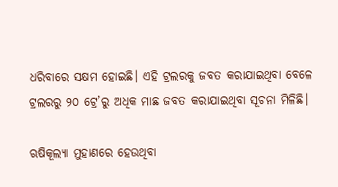ଧରିବାରେ ସକ୍ଷମ ହୋଇଛି। ଏହି ଟ୍ରଲରକୁ ଜବତ କରାଯାଇଥିବା ବେଳେ ଟ୍ରଲରରୁ ୨୦ ଟ୍ରେ’ରୁ ଅଧିକ ମାଛ ଜବତ କରାଯାଇଥିବା ସୂଚନା ମିଳିଛି।

ଋଷିକୂଲ୍ୟା ମୁହାଣରେ ହେଉଥିବା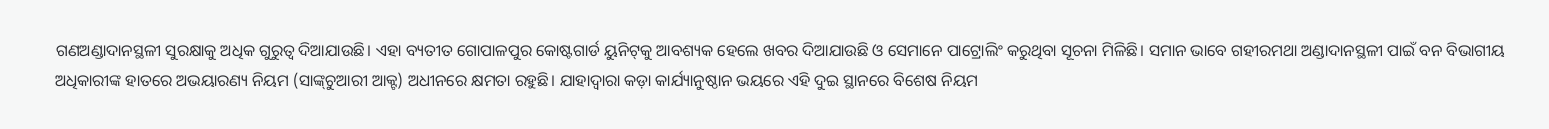ଗଣଅଣ୍ଡାଦାନସ୍ଥଳୀ ସୁରକ୍ଷାକୁ ଅଧିକ ଗୁରୁତ୍ୱ ଦିଆଯାଉଛି। ଏହା ବ୍ୟତୀତ ଗୋପାଳପୁର କୋଷ୍ଟଗାର୍ଡ ୟୁନିଟ୍‍କୁ ଆବଶ୍ୟକ ହେଲେ ଖବର ଦିଆଯାଉଛି ଓ ସେମାନେ ପାଟ୍ରୋଲିଂ କରୁଥିବା ସୂଚନା ମିଳିଛି। ସମାନ ଭାବେ ଗହୀରମଥା ଅଣ୍ଡାଦାନସ୍ଥଳୀ ପାଇଁ ବନ ବିଭାଗୀୟ ଅଧିକାରୀଙ୍କ ହାତରେ ଅଭୟାରଣ୍ୟ ନିୟମ (ସାଙ୍କ୍‍ଚୁଆରୀ ଆକ୍ଟ) ଅଧୀନରେ କ୍ଷମତା ରହୁଛି। ଯାହାଦ୍ୱାରା କଡ଼ା କାର୍ଯ୍ୟାନୁଷ୍ଠାନ ଭୟରେ ଏହି ଦୁଇ ସ୍ଥାନରେ ବିଶେଷ ନିୟମ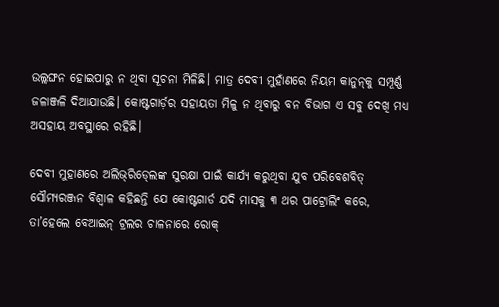ଉଲ୍ଲଙ୍ଘନ ହୋଇପାରୁ ନ ଥିବା ସୂଚନା ମିଳିଛି। ମାତ୍ର ଦେବୀ ମୁହାଁଣରେ ନିୟମ କାନୁନ୍‍କୁ ସମ୍ପୂର୍ଣ୍ଣ ଜଳାଞ୍ଜଳି ଦିଆଯାଉଛି। କୋଷ୍ଟଗାର୍ଡ଼ର ସହାୟତା ମିଳୁ ନ ଥିବାରୁ ବନ ବିଭାଗ ଏ ସବୁ ଦେଖି ମଧ୍ୟ ଅସହାୟ ଅବସ୍ଥାରେ ରହିଛି।

ଦେବୀ ମୁହାଣରେ ଅଲିଭ୍‍ରିଡ୍‍ଲେଙ୍କ ସୁରକ୍ଷା ପାଇଁ କାର୍ଯ୍ୟ କରୁଥିବା ଯୁବ ପରିବେଶବିତ୍‍ ସୌମ୍ୟରଞ୍ଜନ ବିଶ୍ୱାଳ କହିଛନ୍ତି ଯେ କୋଷ୍ଟଗାର୍ଡ ଯଦି ମାସକୁ ୩ ଥର ପାଟ୍ରୋଲିଂ କରେ, ତା’ହେଲେ ବେଆଇନ୍‍ ଟ୍ରଲର ଚାଳନାରେ ରୋକ୍‍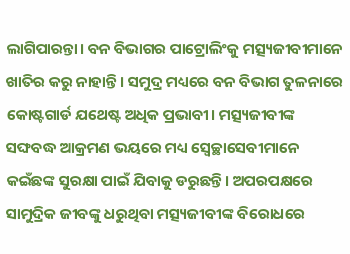ଲାଗିପାରନ୍ତା। ବନ ବିଭାଗର ପାଟ୍ରୋଲିଂକୁ ମତ୍ସ୍ୟଜୀବୀମାନେ ଖାତିର କରୁ ନାହାନ୍ତି। ସମୁଦ୍ର ମଧ୍ୟରେ ବନ ବିଭାଗ ତୁଳନାରେ କୋଷ୍ଟଗାର୍ଡ ଯଥେଷ୍ଟ ଅଧିକ ପ୍ରଭାବୀ। ମତ୍ସ୍ୟଜୀବୀଙ୍କ ସଙ୍ଘବଦ୍ଧ ଆକ୍ରମଣ ଭୟରେ ମଧ୍ୟ ସ୍ୱେଚ୍ଛାସେବୀମାନେ କଇଁଛଙ୍କ ସୁରକ୍ଷା ପାଇଁ ଯିବାକୁ ଡରୁଛନ୍ତି। ଅପରପକ୍ଷରେ ସାମୁଦ୍ରିକ ଜୀବଙ୍କୁ ଧରୁଥିବା ମତ୍ସ୍ୟଜୀବୀଙ୍କ ବିରୋଧରେ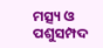ମତ୍ସ୍ୟ ଓ ପଶୁସମ୍ପଦ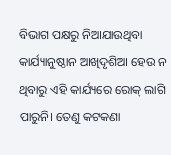ବିଭାଗ ପକ୍ଷରୁ ନିଆଯାଉଥିବା କାର୍ଯ୍ୟାନୁଷ୍ଠାନ ଆଖିଦୃଶିଆ ହେଉ ନ ଥିବାରୁ ଏହି କାର୍ଯ୍ୟରେ ରୋକ୍‍ ଲାଗି ପାରୁନି। ତେଣୁ କଟକଣା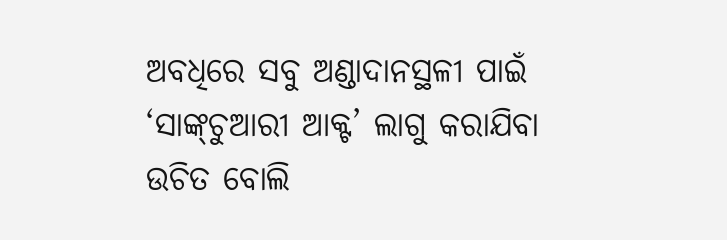ଅବଧିରେ ସବୁ ଅଣ୍ଡାଦାନସ୍ଥଳୀ ପାଇଁ ‘ସାଙ୍କ୍‍ଚୁଆରୀ ଆକ୍ଟ’ ଲାଗୁ କରାଯିବା ଉଚିତ ବୋଲି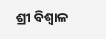ଶ୍ରୀ ବିଶ୍ୱାଳ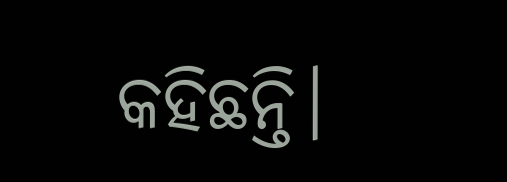କହିଛନ୍ତି।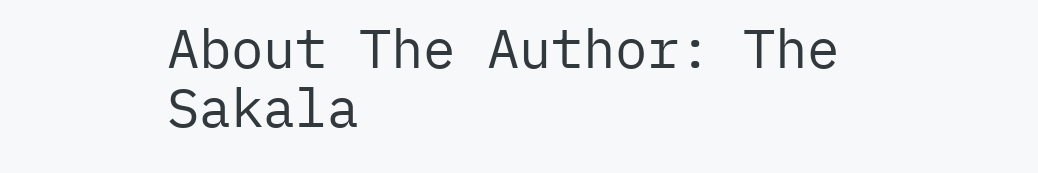About The Author: The Sakala